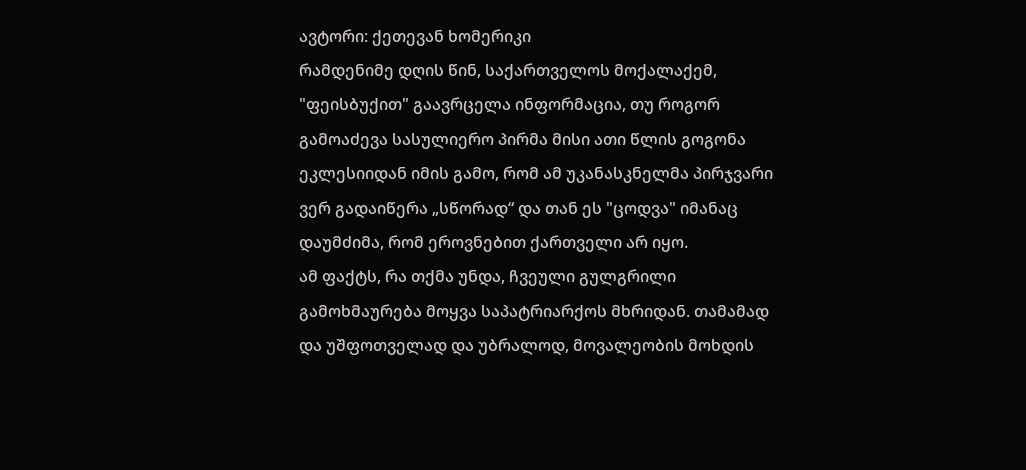ავტორი: ქეთევან ხომერიკი
რამდენიმე დღის წინ, საქართველოს მოქალაქემ, "ფეისბუქით" გაავრცელა ინფორმაცია, თუ როგორ გამოაძევა სასულიერო პირმა მისი ათი წლის გოგონა ეკლესიიდან იმის გამო, რომ ამ უკანასკნელმა პირჯვარი ვერ გადაიწერა „სწორად“ და თან ეს "ცოდვა" იმანაც დაუმძიმა, რომ ეროვნებით ქართველი არ იყო.
ამ ფაქტს, რა თქმა უნდა, ჩვეული გულგრილი გამოხმაურება მოყვა საპატრიარქოს მხრიდან. თამამად და უშფოთველად და უბრალოდ, მოვალეობის მოხდის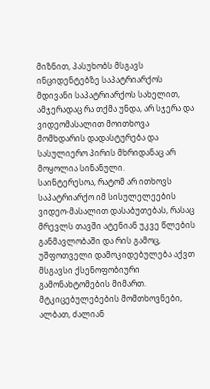მიზნით, პასუხობს მსგავს ინციდენტებზე საპატრიარქოს მდივანი საპატრიარქოს სახელით, ამჯერადაც რა თქმა უნდა, არ სჯერა და ვიდეომასალით მოითხოვა მომხდარის დადასტურება და სასულიერო პირის მხრიდანაც არ მოყოლია სინანული.
საინტერესოა, რატომ არ ითხოვს საპატრიარქო იმ სისულელეების ვიდეო-მასალით დასაბუთებას, რასაც მრევლს თავში ატენიან უკვე წლების განმავლობაში და რის გამოც, უშფოთველი დამოკიდებულება აქვთ მსგავსი ქსენოფობიური გამონახტომების მიმართ. მტკიცებულებების მომთხოვნები, ალბათ, ძალიან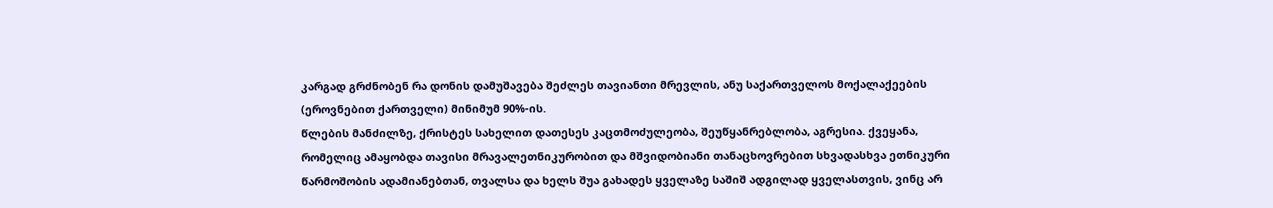კარგად გრძნობენ რა დონის დამუშავება შეძლეს თავიანთი მრევლის, ანუ საქართველოს მოქალაქეების (ეროვნებით ქართველი) მინიმუმ 90%-ის.
წლების მანძილზე, ქრისტეს სახელით დათესეს კაცთმოძულეობა, შეუწყანრებლობა, აგრესია. ქვეყანა, რომელიც ამაყობდა თავისი მრავალეთნიკურობით და მშვიდობიანი თანაცხოვრებით სხვადასხვა ეთნიკური წარმოშობის ადამიანებთან, თვალსა და ხელს შუა გახადეს ყველაზე საშიშ ადგილად ყველასთვის, ვინც არ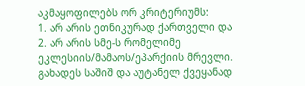აკმაყოფილებს ორ კრიტერიუმს:
1. არ არის ეთნიკურად ქართველი და
2. არ არის სმე-ს რომელიმე ეკლესიის/მამაოს/ეპარქიის მრევლი.
გახადეს საშიშ და აუტანელ ქვეყანად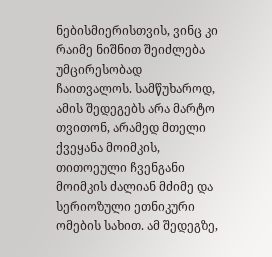ნებისმიერისთვის, ვინც კი რაიმე ნიშნით შეიძლება უმცირესობად ჩაითვალოს. სამწუხაროდ, ამის შედეგებს არა მარტო თვითონ, არამედ მთელი ქვეყანა მოიმკის, თითოეული ჩვენგანი მოიმკის ძალიან მძიმე და სერიოზული ეთნიკური ომების სახით. ამ შედეგზე,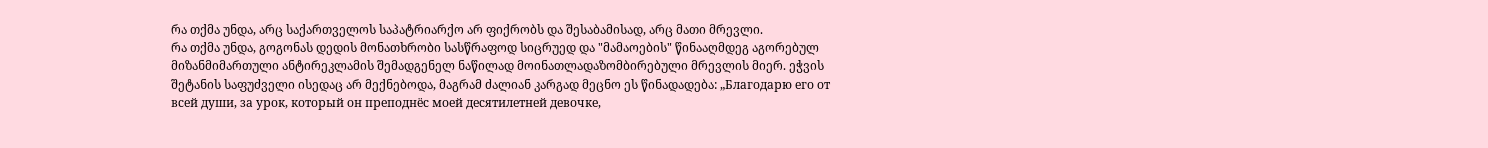რა თქმა უნდა, არც საქართველოს საპატრიარქო არ ფიქრობს და შესაბამისად, არც მათი მრევლი.
რა თქმა უნდა, გოგონას დედის მონათხრობი სასწრაფოდ სიცრუედ და "მამაოების" წინააღმდეგ აგორებულ მიზანმიმართული ანტირეკლამის შემადგენელ ნაწილად მოინათლადაზომბირებული მრევლის მიერ. ეჭვის შეტანის საფუძველი ისედაც არ მექნებოდა, მაგრამ ძალიან კარგად მეცნო ეს წინადადება: „Благодарю его от всей души, за урок, который он преподнёс моей десятилетней девочке,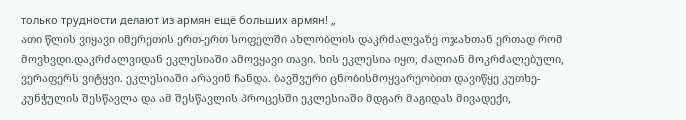только трудности делают из армян ещё больших армян! „
ათი წლის ვიყავი იმერეთის ერთ-ერთ სოფელში ახლობლის დაკრძალვაზე ოჯახთან ერთად რომ მოვხვდი.დაკრძალვიდან ეკლესიაში ამოვყავი თავი. ხის ეკლესია იყო, ძალიან მოკრძალებული, ვერაფერს ვიტყვი. ეკლესიაში არავინ ჩანდა. ბავშვური ცნობისმოყვარეობით დავიწყე კუთხე-კუნჭულის შესწავლა და ამ შესწავლის პროცესში ეკლესიაში მდგარ მაგიდას მივადექი,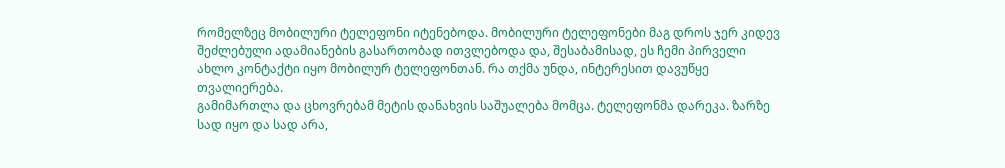რომელზეც მობილური ტელეფონი იტენებოდა. მობილური ტელეფონები მაგ დროს ჯერ კიდევ შეძლებული ადამიანების გასართობად ითვლებოდა და, შესაბამისად, ეს ჩემი პირველი ახლო კონტაქტი იყო მობილურ ტელეფონთან. რა თქმა უნდა, ინტერესით დავუწყე თვალიერება.
გამიმართლა და ცხოვრებამ მეტის დანახვის საშუალება მომცა. ტელეფონმა დარეკა. ზარზე სად იყო და სად არა,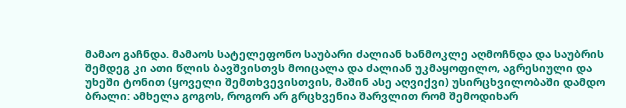მამაო გაჩნდა. მამაოს სატელეფონო საუბარი ძალიან ხანმოკლე აღმოჩნდა და საუბრის შემდეგ კი ათი წლის ბავშვისთვს მოიცალა და ძალიან უკმაყოფილო, აგრესიული და უხეში ტონით (ყოველი შემთხვევისთვის, მაშინ ასე აღვიქვი) უსირცხვილობაში დამდო ბრალი: ამხელა გოგოს, როგორ არ გრცხვენია შარვლით რომ შემოდიხარ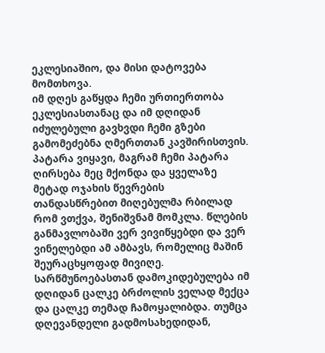ეკლესიაშიო, და მისი დატოვება მომთხოვა.
იმ დღეს გაწყდა ჩემი ურთიერთობა ეკლესიასთანაც და იმ დღიდან იძულებული გავხვდი ჩემი გზები გამომეძებნა ღმერთთან კავშირისთვის. პატარა ვიყავი, მაგრამ ჩემი პატარა ღირსება მეც მქონდა და ყველაზე მეტად ოჯახის წევრების თანდასწრებით მიღებულმა რბილად რომ ვთქვა, შენიშვნამ მომკლა. წლების განმავლობაში ვერ ვივიწყებდი და ვერ ვინელებდი ამ ამბავს, რომელიც მაშინ შეურაცხყოფად მივიღე.
სარწმუნოებასთან დამოკიდებულება იმ დღიდან ცალკე ბრძოლის ველად მექცა და ცალკე თემად ჩამოყალიბდა. თუმცა დღევანდელი გადმოსახედიდან,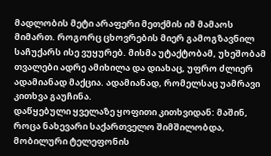მადლობის მეტი არაფერი მეთქმის იმ მამაოს მიმართ. როგორც ცხოვრების მიერ გამოგზავნილ საჩუქარს ისე ვუყურებ. მისმა უტაქტობამ, უხეშობამ თვალები ადრე ამიხილა და დიახაც, უფრო ძლიერ ადამიანად მაქცია. ადამიანად, რომელსაც უამრავი კითხვა გაუჩინა.
დაწყებული ყველაზე ყოფითი კითხვიდან: მაშინ, როცა ნახევარი საქართველო შიმშილობდა, მობილური ტელეფონის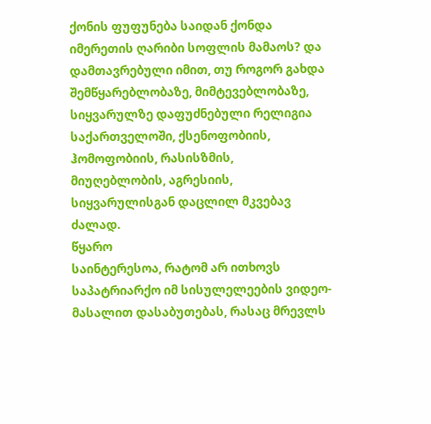ქონის ფუფუნება საიდან ქონდა იმერეთის ღარიბი სოფლის მამაოს? და დამთავრებული იმით, თუ როგორ გახდა შემწყარებლობაზე, მიმტევებლობაზე, სიყვარულზე დაფუძნებული რელიგია საქართველოში, ქსენოფობიის, ჰომოფობიის, რასისზმის, მიუღებლობის, აგრესიის, სიყვარულისგან დაცლილ მკვებავ ძალად.
წყარო
საინტერესოა, რატომ არ ითხოვს საპატრიარქო იმ სისულელეების ვიდეო-მასალით დასაბუთებას, რასაც მრევლს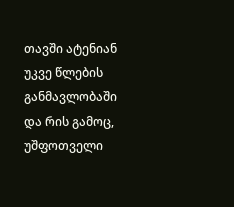თავში ატენიან უკვე წლების განმავლობაში და რის გამოც, უშფოთველი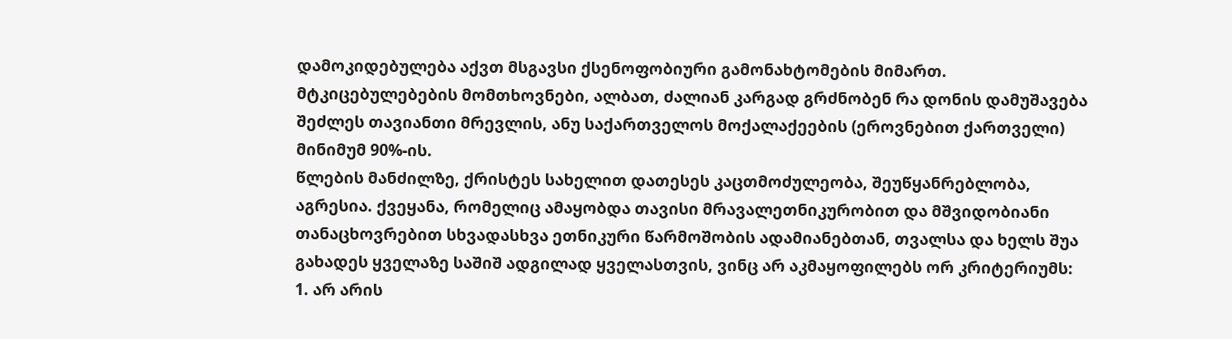დამოკიდებულება აქვთ მსგავსი ქსენოფობიური გამონახტომების მიმართ. მტკიცებულებების მომთხოვნები, ალბათ, ძალიან კარგად გრძნობენ რა დონის დამუშავება შეძლეს თავიანთი მრევლის, ანუ საქართველოს მოქალაქეების (ეროვნებით ქართველი) მინიმუმ 90%-ის.
წლების მანძილზე, ქრისტეს სახელით დათესეს კაცთმოძულეობა, შეუწყანრებლობა, აგრესია. ქვეყანა, რომელიც ამაყობდა თავისი მრავალეთნიკურობით და მშვიდობიანი თანაცხოვრებით სხვადასხვა ეთნიკური წარმოშობის ადამიანებთან, თვალსა და ხელს შუა გახადეს ყველაზე საშიშ ადგილად ყველასთვის, ვინც არ აკმაყოფილებს ორ კრიტერიუმს:
1. არ არის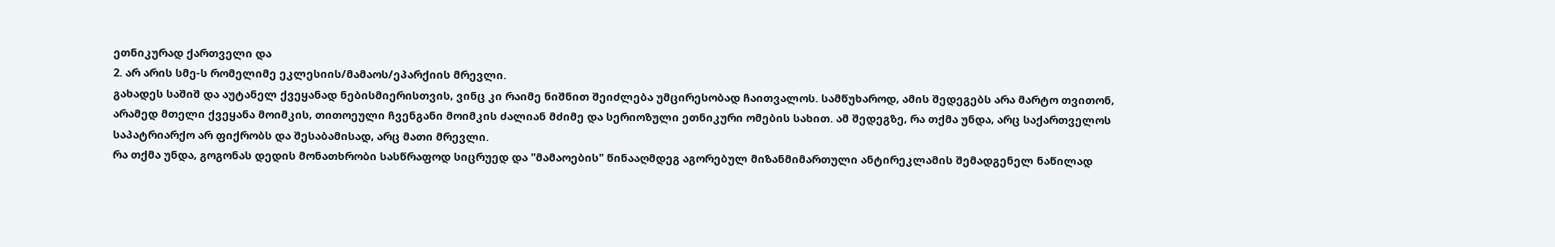ეთნიკურად ქართველი და
2. არ არის სმე-ს რომელიმე ეკლესიის/მამაოს/ეპარქიის მრევლი.
გახადეს საშიშ და აუტანელ ქვეყანად ნებისმიერისთვის, ვინც კი რაიმე ნიშნით შეიძლება უმცირესობად ჩაითვალოს. სამწუხაროდ, ამის შედეგებს არა მარტო თვითონ, არამედ მთელი ქვეყანა მოიმკის, თითოეული ჩვენგანი მოიმკის ძალიან მძიმე და სერიოზული ეთნიკური ომების სახით. ამ შედეგზე, რა თქმა უნდა, არც საქართველოს საპატრიარქო არ ფიქრობს და შესაბამისად, არც მათი მრევლი.
რა თქმა უნდა, გოგონას დედის მონათხრობი სასწრაფოდ სიცრუედ და "მამაოების" წინააღმდეგ აგორებულ მიზანმიმართული ანტირეკლამის შემადგენელ ნაწილად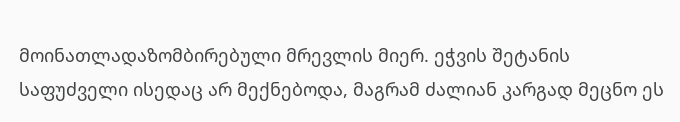მოინათლადაზომბირებული მრევლის მიერ. ეჭვის შეტანის საფუძველი ისედაც არ მექნებოდა, მაგრამ ძალიან კარგად მეცნო ეს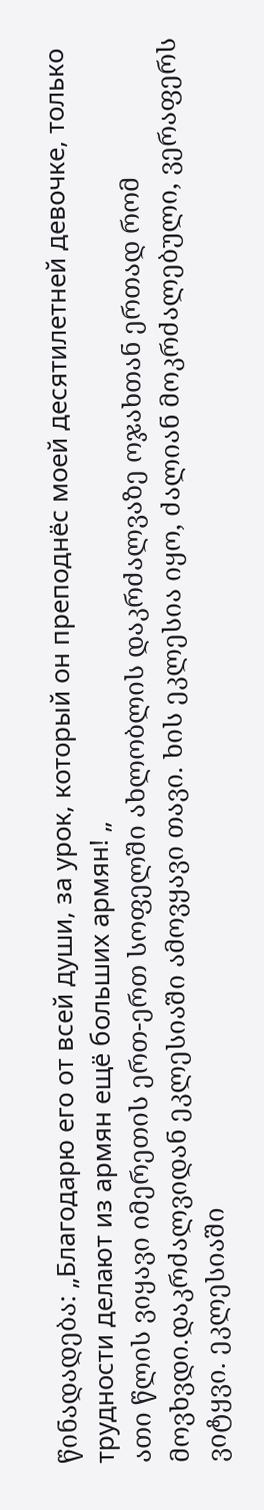წინადადება: „Благодарю его от всей души, за урок, который он преподнёс моей десятилетней девочке, только трудности делают из армян ещё больших армян! „
ათი წლის ვიყავი იმერეთის ერთ-ერთ სოფელში ახლობლის დაკრძალვაზე ოჯახთან ერთად რომ მოვხვდი.დაკრძალვიდან ეკლესიაში ამოვყავი თავი. ხის ეკლესია იყო, ძალიან მოკრძალებული, ვერაფერს ვიტყვი. ეკლესიაში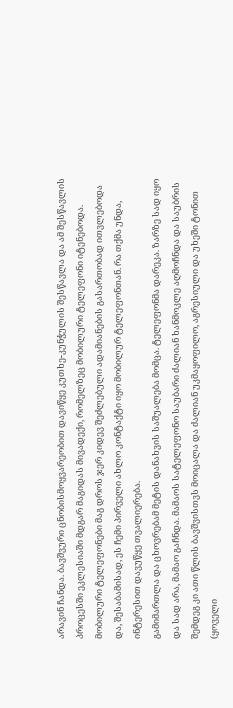არავინ ჩანდა. ბავშვური ცნობისმოყვარეობით დავიწყე კუთხე-კუნჭულის შესწავლა და ამ შესწავლის პროცესში ეკლესიაში მდგარ მაგიდას მივადექი, რომელზეც მობილური ტელეფონი იტენებოდა. მობილური ტელეფონები მაგ დროს ჯერ კიდევ შეძლებული ადამიანების გასართობად ითვლებოდა და, შესაბამისად, ეს ჩემი პირველი ახლო კონტაქტი იყო მობილურ ტელეფონთან. რა თქმა უნდა, ინტერესით დავუწყე თვალიერება.
გამიმართლა და ცხოვრებამ მეტის დანახვის საშუალება მომცა. ტელეფონმა დარეკა. ზარზე სად იყო და სად არა, მამაო გაჩნდა. მამაოს სატელეფონო საუბარი ძალიან ხანმოკლე აღმოჩნდა და საუბრის შემდეგ კი ათი წლის ბავშვისთვს მოიცალა და ძალიან უკმაყოფილო, აგრესიული და უხეში ტონით (ყოველი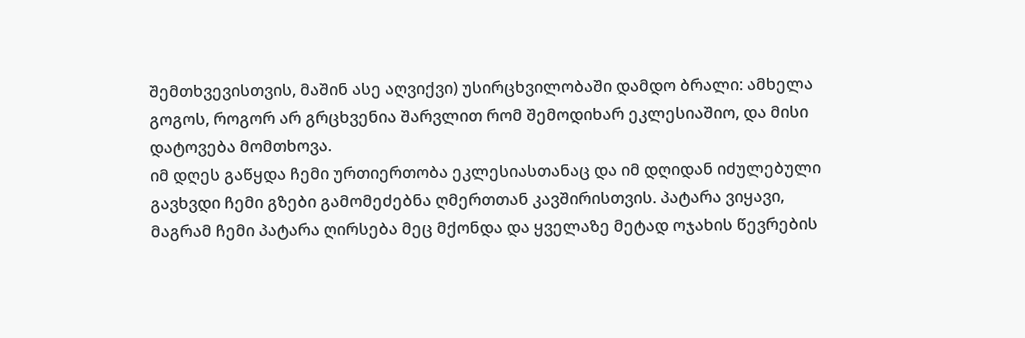შემთხვევისთვის, მაშინ ასე აღვიქვი) უსირცხვილობაში დამდო ბრალი: ამხელა გოგოს, როგორ არ გრცხვენია შარვლით რომ შემოდიხარ ეკლესიაშიო, და მისი დატოვება მომთხოვა.
იმ დღეს გაწყდა ჩემი ურთიერთობა ეკლესიასთანაც და იმ დღიდან იძულებული გავხვდი ჩემი გზები გამომეძებნა ღმერთთან კავშირისთვის. პატარა ვიყავი, მაგრამ ჩემი პატარა ღირსება მეც მქონდა და ყველაზე მეტად ოჯახის წევრების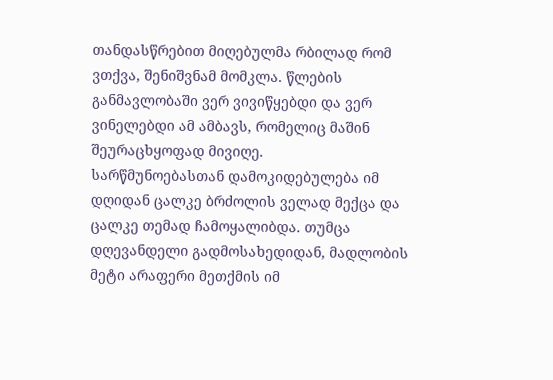თანდასწრებით მიღებულმა რბილად რომ ვთქვა, შენიშვნამ მომკლა. წლების განმავლობაში ვერ ვივიწყებდი და ვერ ვინელებდი ამ ამბავს, რომელიც მაშინ შეურაცხყოფად მივიღე.
სარწმუნოებასთან დამოკიდებულება იმ დღიდან ცალკე ბრძოლის ველად მექცა და ცალკე თემად ჩამოყალიბდა. თუმცა დღევანდელი გადმოსახედიდან, მადლობის მეტი არაფერი მეთქმის იმ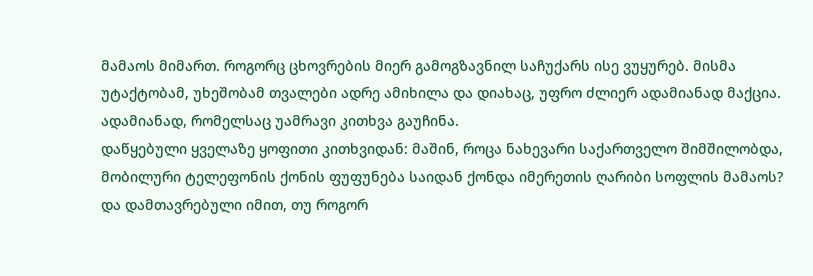მამაოს მიმართ. როგორც ცხოვრების მიერ გამოგზავნილ საჩუქარს ისე ვუყურებ. მისმა უტაქტობამ, უხეშობამ თვალები ადრე ამიხილა და დიახაც, უფრო ძლიერ ადამიანად მაქცია. ადამიანად, რომელსაც უამრავი კითხვა გაუჩინა.
დაწყებული ყველაზე ყოფითი კითხვიდან: მაშინ, როცა ნახევარი საქართველო შიმშილობდა, მობილური ტელეფონის ქონის ფუფუნება საიდან ქონდა იმერეთის ღარიბი სოფლის მამაოს? და დამთავრებული იმით, თუ როგორ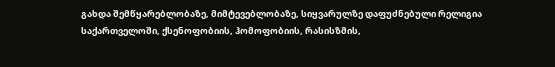გახდა შემწყარებლობაზე, მიმტევებლობაზე, სიყვარულზე დაფუძნებული რელიგია საქართველოში, ქსენოფობიის, ჰომოფობიის, რასისზმის,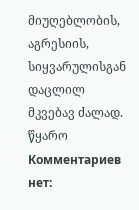მიუღებლობის, აგრესიის, სიყვარულისგან დაცლილ მკვებავ ძალად.
წყარო
Комментариев нет: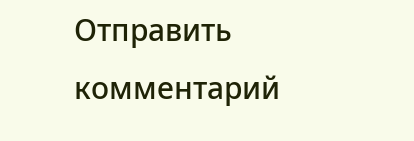Отправить комментарий